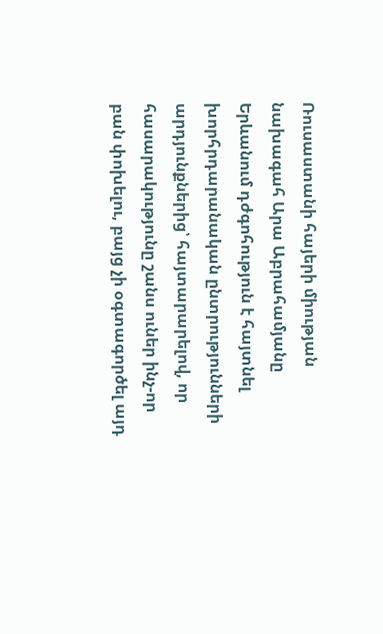Ռուսաստանի հայերի միության նախագահ Արա Աբրահամյանը Երևանում դժգոհություն է հայտնել խորհրդարանական ընտրությունների արդյունքներից՝ հայտարարելով, որ հասարակությունը շանս ուներ ինչ-որ բան փոխելու, բայց չի օգտագործել այդ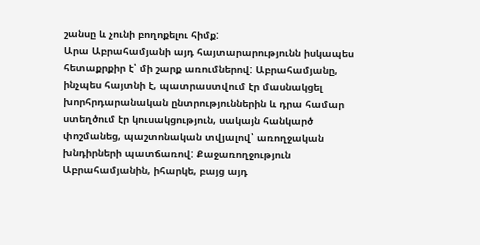շանսը և չունի բողոքելու հիմք:
Արա Աբրահամյանի այդ հայտարարությունն իսկապես հետաքրքիր է՝ մի շարք առումներով: Աբրահամյանը, ինչպես հայտնի է, պատրաստվում էր մասնակցել խորհրդարանական ընտրություններին և դրա համար ստեղծում էր կուսակցություն, սակայն հանկարծ փոշմանեց, պաշտոնական տվյալով՝ առողջական խնդիրների պատճառով: Քաջառողջություն Աբրահամյանին, իհարկե, բայց այդ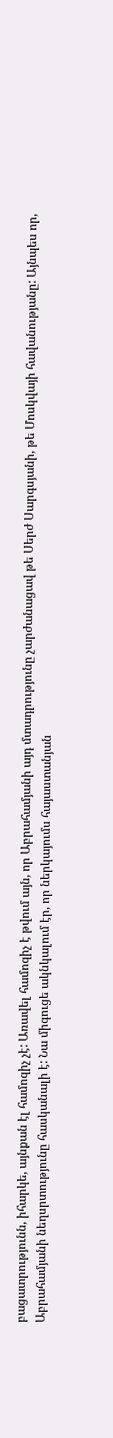բացատրությունն, իհարկե, այնքան էլ համոզիչ չէ: Առավել համոզիչ է թվում այն, որ Աբրահամյանի այդ մտադրությունը չարժանացավ թե Սերժ Սարգսյանի, թե Մոսկվայի հավանությանը: Այնպես որ, Աբրահամյանի նեղսրտությունը հասկանալի է: Նա միգուցե ակնկալում էր, որ ներկայումս հայաստանյան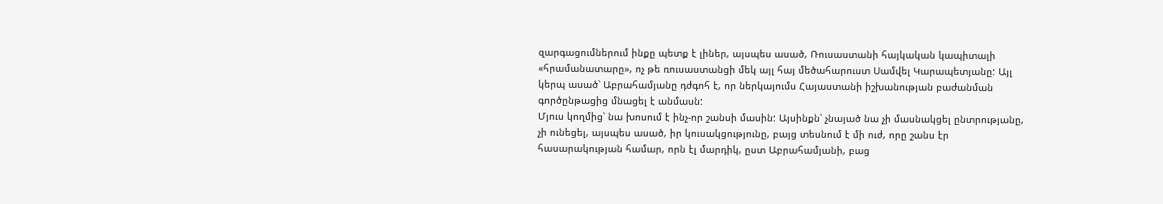զարգացումներում ինքը պետք է լիներ, այսպես ասած, Ռուսաստանի հայկական կապիտալի «հրամանատարը», ոչ թե ռուսաստանցի մեկ այլ հայ մեծահարուստ Սամվել Կարապետյանը: Այլ կերպ ասած՝ Աբրահամյանը դժգոհ է, որ ներկայումս Հայաստանի իշխանության բաժանման գործընթացից մնացել է անմասն:
Մյուս կողմից՝ նա խոսում է ինչ-որ շանսի մասին: Այսինքն՝ չնայած նա չի մասնակցել ընտրությանը, չի ունեցել, այսպես ասած, իր կուսակցությունը, բայց տեսնում է մի ուժ, որը շանս էր հասարակության համար, որն էլ մարդիկ, ըստ Աբրահամյանի, բաց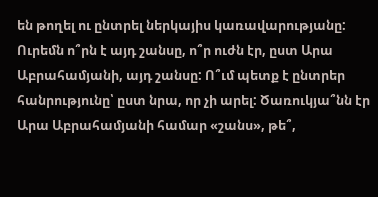են թողել ու ընտրել ներկայիս կառավարությանը:
Ուրեմն ո՞րն է այդ շանսը, ո՞ր ուժն էր, ըստ Արա Աբրահամյանի, այդ շանսը: Ո՞ւմ պետք է ընտրեր հանրությունը՝ ըստ նրա, որ չի արել: Ծառուկյա՞նն էր Արա Աբրահամյանի համար «շանս», թե՞,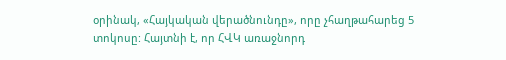օրինակ, «Հայկական վերածնունդը», որը չհաղթահարեց 5 տոկոսը: Հայտնի է, որ ՀՎԿ առաջնորդ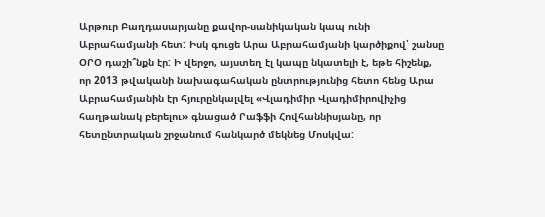Արթուր Բաղդասարյանը քավոր-սանիկական կապ ունի Աբրահամյանի հետ: Իսկ գուցե Արա Աբրահամյանի կարծիքով՝ շանսը ՕՐՕ դաշի՞նքն էր: Ի վերջո, այստեղ էլ կապը նկատելի է, եթե հիշենք, որ 2013 թվականի նախագահական ընտրությունից հետո հենց Արա Աբրահամյանին էր հյուրընկալվել «Վլադիմիր Վլադիմիրովիչից հաղթանակ բերելու» գնացած Րաֆֆի Հովհաննիսյանը, որ հետընտրական շրջանում հանկարծ մեկնեց Մոսկվա: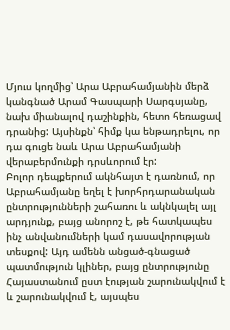Մյուս կողմից՝ Արա Աբրահամյանին մերձ կանգնած Արամ Գասպարի Սարգսյանը, նախ միանալով դաշինքին, հետո հեռացավ դրանից: Այսինքն՝ հիմք կա ենթադրելու, որ դա գուցե նաև Արա Աբրահամյանի վերաբերմունքի դրսևորում էր:
Բոլոր դեպքերում ակնհայտ է դառնում, որ Աբրահամյանը եղել է խորհրդարանական ընտրությունների շահառու և ակնկալել այլ արդյունք, բայց անորոշ է, թե հատկապես ինչ անվանումների կամ դասավորության տեսքով: Այդ ամենն անցած-գնացած պատմություն կլիներ, բայց ընտրությունը Հայաստանում ըստ էության շարունակվում է և շարունակվում է, այսպես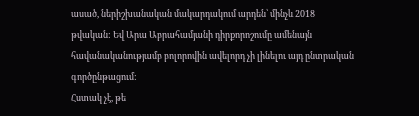ասած, ներիշխանական մակարդակում արդեն՝ մինչև 2018 թվական: Եվ Արա Աբրահամյանի դիրքորոշումը ամենայն հավանականությամբ բոլորովին ավելորդ չի լինելու այդ ընտրական գործընթացում:
Հստակ չէ, թե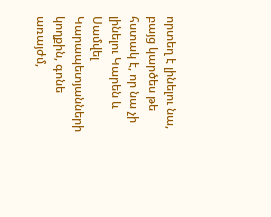որտեղ է լինելու նա, բայց կարծես թե հստակ է, որ նա չի լինելու Կարեն և Սամվել Կարապետյանների կողքին, գոնե առայժմ,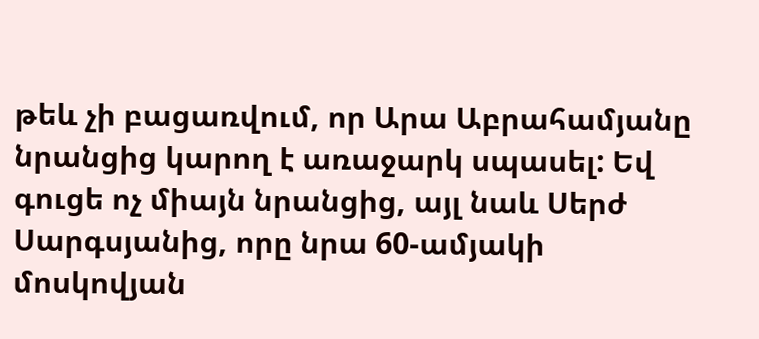թեև չի բացառվում, որ Արա Աբրահամյանը նրանցից կարող է առաջարկ սպասել: Եվ գուցե ոչ միայն նրանցից, այլ նաև Սերժ Սարգսյանից, որը նրա 60-ամյակի մոսկովյան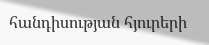հանդիսության հյուրերի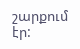շարքում էր: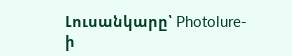Լուսանկարը՝ Photolure-ի